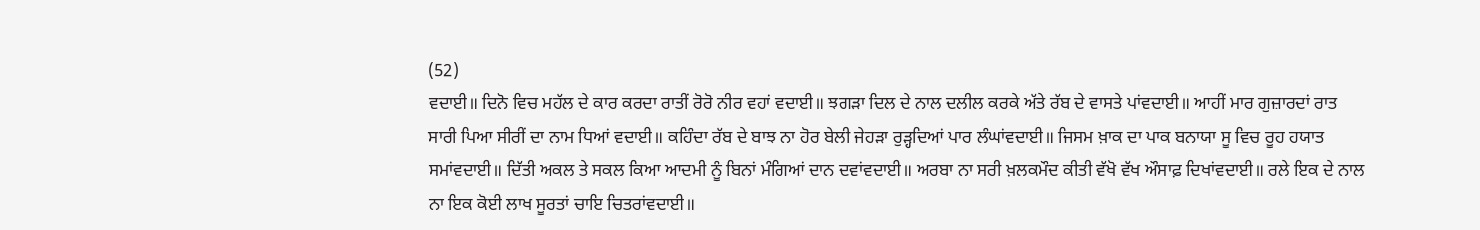(52)
ਵਦਾਈ॥ ਦਿਨੋ ਵਿਚ ਮਹੱਲ ਦੇ ਕਾਰ ਕਰਦਾ ਰਾਤੀਂ ਰੋਰੋ ਨੀਰ ਵਹਾਂ ਵਦਾਈ॥ ਝਗੜਾ ਦਿਲ ਦੇ ਨਾਲ ਦਲੀਲ ਕਰਕੇ ਅੱਤੇ ਰੱਬ ਦੇ ਵਾਸਤੇ ਪਾਂਵਦਾਈ॥ ਆਹੀਂ ਮਾਰ ਗੁਜ਼ਾਰਦਾਂ ਰਾਤ ਸਾਰੀ ਪਿਆ ਸੀਰੀਂ ਦਾ ਨਾਮ ਧਿਆਂ ਵਦਾਈ॥ ਕਹਿੰਦਾ ਰੱਬ ਦੇ ਬਾਝ ਨਾ ਹੋਰ ਬੇਲੀ ਜੇਹੜਾ ਰੁੜ੍ਹਦਿਆਂ ਪਾਰ ਲੰਘਾਂਵਦਾਈ॥ ਜਿਸਮ ਖ਼ਾਕ ਦਾ ਪਾਕ ਬਨਾਯਾ ਸੂ ਵਿਚ ਰੂਹ ਹਯਾਤ ਸਮਾਂਵਦਾਈ॥ ਦਿੱਤੀ ਅਕਲ ਤੇ ਸਕਲ ਕਿਆ ਆਦਮੀ ਨੂੰ ਬਿਨਾਂ ਮੰਗਿਆਂ ਦਾਨ ਦਵਾਂਵਦਾਈ॥ ਅਰਬਾ ਨਾ ਸਰੀ ਖ਼ਲਕਮੌਦ ਕੀਤੀ ਵੱਖੋ ਵੱਖ ਔਸਾਫ਼ ਦਿਖਾਂਵਦਾਈ॥ ਰਲੇ ਇਕ ਦੇ ਨਾਲ ਨਾ ਇਕ ਕੋਈ ਲਾਖ ਸੂਰਤਾਂ ਚਾਇ ਚਿਤਰਾਂਵਦਾਈ॥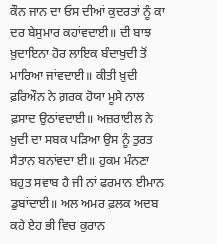ਕੌਨ ਜਾਨ ਦਾ ਓਸ ਦੀਆਂ ਕੁਦਰਤਾਂ ਨੂੰ ਕਾ ਦਰ ਬੇਸੁਮਾਰ ਕਹਾਂਵਦਾਈ॥ ਦੀ ਬਾਝ ਖ਼ੁਦਾਇਨਾ ਹੋਰ ਲਾਇਕ ਬੰਦਾਖੁਦੀ ਤੋਂ ਮਾਰਿਆ ਜਾਂਵਦਾਈ॥ ਕੀਤੀ ਖ਼ੁਦੀ ਫ਼ਰਿਔਨ ਨੇ ਗ਼ਰਕ ਹੋਯਾ ਮੂਸੇ ਨਾਲ ਫ਼ਸਾਦ ਉਠਾਂਵਦਾਈ॥ ਅਜ਼ਰਾਈਲ ਨੇ ਖ਼ੁਦੀ ਦਾ ਸਬਕ ਪੜਿਆ ਉਸ ਨੂੰ ਤੁਰਤ ਸੈਤਾਨ ਬਨਾਂਵਦਾ ਈ॥ ਹੁਕਮ ਮੰਨਣਾ ਬਹੁਤ ਸਵਾਬ ਹੈ ਜੀ ਨਾਂ ਫਰਮਾਨ ਈਮਾਨ ਡੁਬਾਂਦਾਈ॥ ਅਲ ਅਮਰ ਫ਼ਲਕ ਅਦਬ ਕਹੇ ਏਹ ਭੀ ਵਿਚ ਕੁਰਾਨ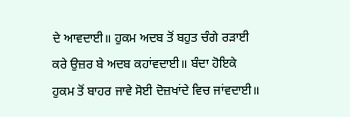ਦੇ ਆਵਦਾਈ॥ ਹੁਕਮ ਅਦਬ ਤੋਂ ਬਹੁਤ ਚੰਗੇ ਰੜਾਈ ਕਰੇ ਉਜ਼ਰ ਬੇ ਅਦਬ ਕਹਾਂਵਦਾਈ॥ ਬੰਦਾ ਹੋਇਕੇ ਹੁਕਮ ਤੋਂ ਬਾਹਰ ਜਾਵੇ ਸੋਈ ਦੋਜ਼ਖਾਂਦੇ ਵਿਚ ਜਾਂਵਦਾਈ॥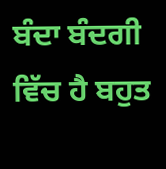ਬੰਦਾ ਬੰਦਗੀ ਵਿੱਚ ਹੈ ਬਹੁਤ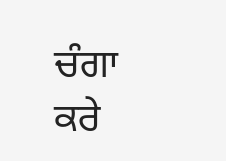ਚੰਗਾ ਕਰੇ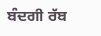ਬੰਦਗੀ ਰੱਬ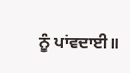ਨੂੰ ਪਾਂਵਦਾਈ॥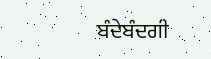ਬੰਦੇਬੰਦਗੀ